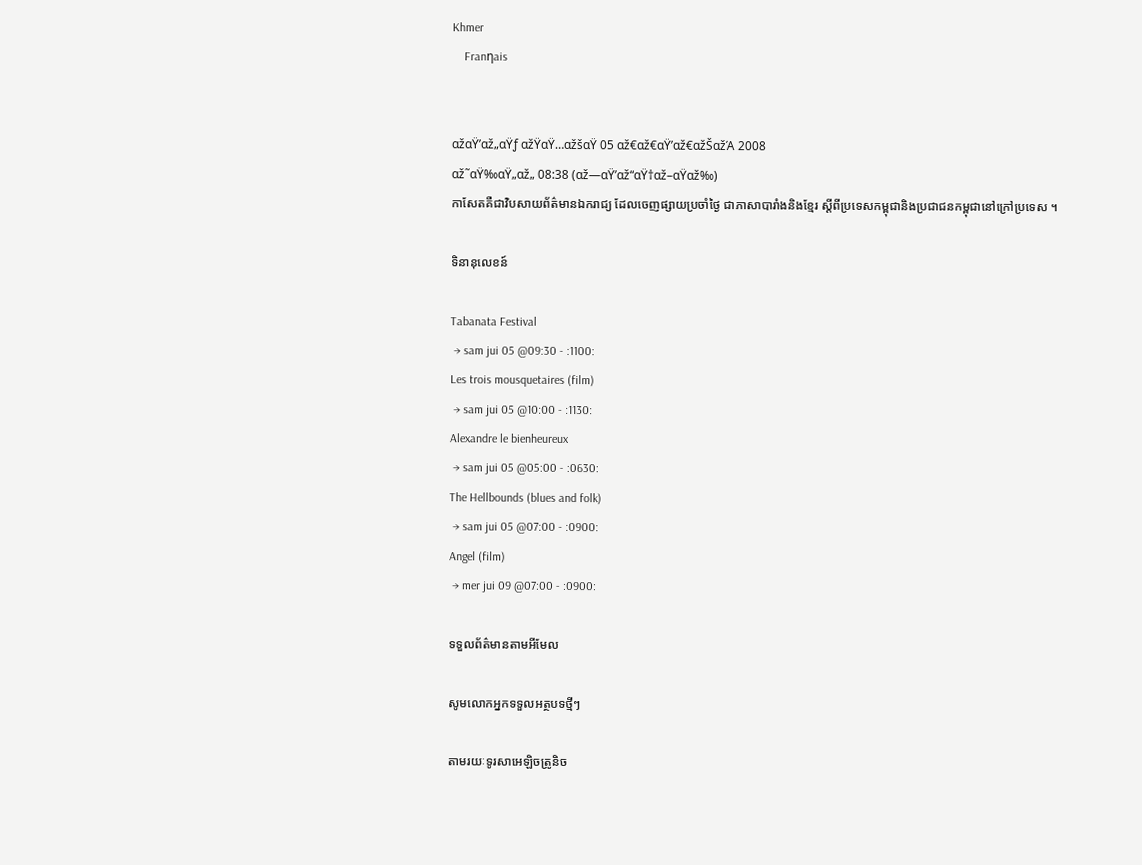Khmer
    Franηais


αžαŸ’αž„αŸƒ αžŸαŸ…αžšαŸ 05 αž€αž€αŸ’αž€αžŠαžΆ 2008
αž˜αŸ‰αŸ„αž„ 08:38 (αž—αŸ’αž“αŸ†αž–αŸαž‰)
កាសែតគឺជាវិបសាយព័ត៌មានឯករាជ្យ ដែលចេញផ្សាយប្រចាំថ្ងៃ ជាភាសាបារាំងនិងខ្មែរ ស្តីពីប្រទេសកម្ពុជានិងប្រជាជនកម្ពុជានៅក្រៅប្រទេស ។

ទិនានុលេខន៍

Tabanata Festival
 → sam jui 05 @09:30 - :1100:
Les trois mousquetaires (film)
 → sam jui 05 @10:00 - :1130:
Alexandre le bienheureux
 → sam jui 05 @05:00 - :0630:
The Hellbounds (blues and folk)
 → sam jui 05 @07:00 - :0900:
Angel (film)
 → mer jui 09 @07:00 - :0900:

ទទួលព័ត៌មានតាមអីមែល

សូមលោកអ្នកទទួលអត្ថបទថ្មីៗ

តាមរយៈទូរសាអេឡិចត្រូនិច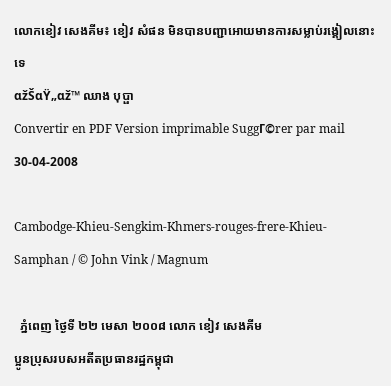លោកខៀវ សេងគីម៖ ខៀវ សំផន មិនបានបញ្ជាអោយមានការសម្លាប់រង្គៀលនោះទេ
αžŠαŸ„αž™ ឈាង បុប្ផា
Convertir en PDF Version imprimable SuggΓ©rer par mail
30-04-2008

Cambodge-Khieu-Sengkim-Khmers-rouges-frere-Khieu-Samphan / © John Vink / Magnum

  ភ្នំពេញ ថ្ងៃទី ២២ មេសា ២០០៨ លោក ខៀវ សេងគីម
ប្អូនប្រុសរបសអតីតប្រធានរដ្ឋកម្ពុជា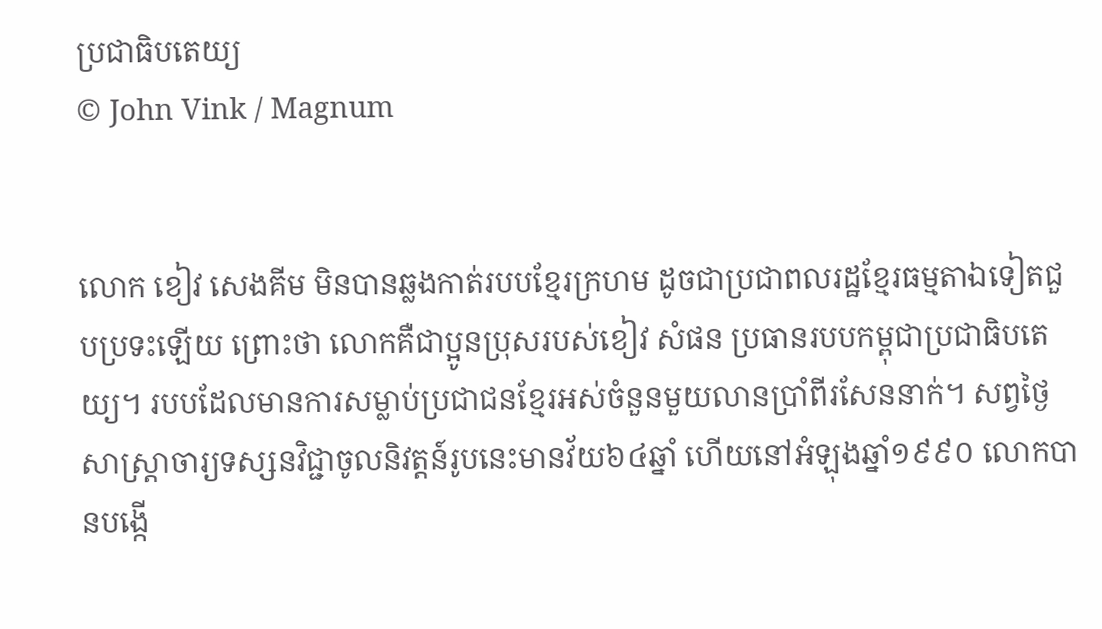ប្រជាធិបតេយ្យ
© John Vink / Magnum


លោក ខៀវ សេងគីម មិនបានឆ្លងកាត់របបខ្មែរក្រហម ដូចជាប្រជាពលរដ្ឋខ្មែរធម្មតាឯទៀតជួបប្រទះឡើយ ព្រោះថា លោកគឺជាប្អូនប្រុសរបស់ខៀវ សំផន ប្រធានរបបកម្ពុជាប្រជាធិបតេយ្យ។ របបដែលមានការសម្លាប់ប្រជាជនខ្មែរអស់ចំនួនមួយលានប្រាំពីរសែននាក់។ សព្វថ្ងៃ សាស្រ្តាចារ្យទស្សនវិជ្ជាចូលនិវត្តន៍រូបនេះមានវ័យ៦៤ឆ្នាំ ហើយនៅអំឡុងឆ្នាំ១៩៩០ លោកបានបង្កើ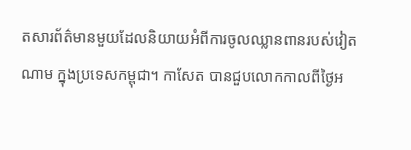តសារព័ត៌មានមួយដែលនិយាយអំពីការចូលឈ្លានពានរបស់វៀតណាម ក្នុងប្រទេសកម្ពុជា។ កាសែត បានជួបលោកកាលពីថ្ងៃអ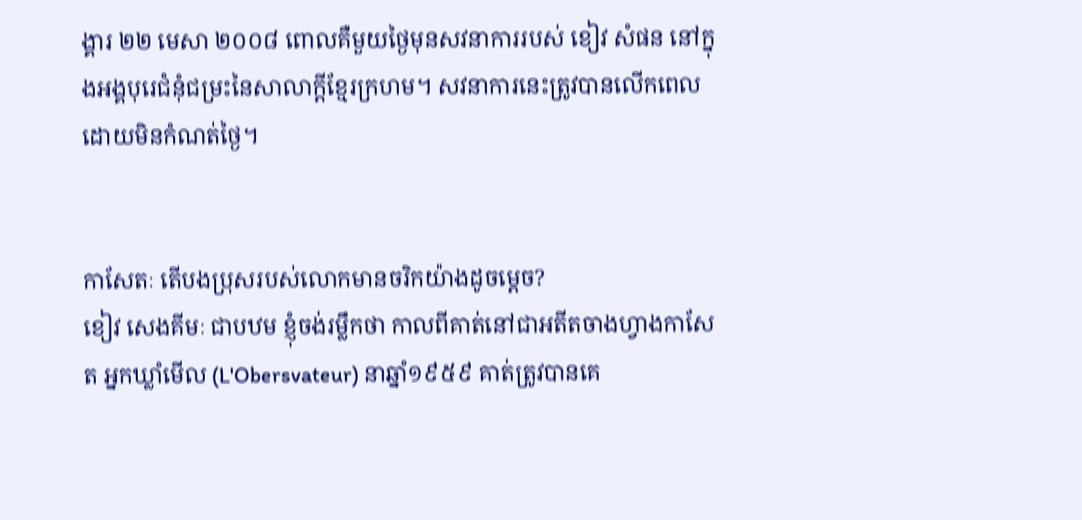ង្គារ ២២ មេសា ២០០៨ ពោលគឺមួយថ្ងៃមុនសវនាការរបស់ ខៀវ សំផន នៅក្នុងអង្គបុរេជំនុំជម្រះនៃសាលាក្តីខ្មែរក្រហម។ សវនាការនេះត្រូវបានលើកពេល ដោយមិនកំណត់ថ្ងៃ។


កាសែតៈ តើបងប្រុសរបស់លោកមានចរិកយ៉ាងដូចម្តេច?
ខៀវ សេងគីមៈ ជាបឋម ខ្ញុំចង់រម្លឹកថា កាលពីគាត់នៅជាអតីតចាងហ្វាងកាសែត អ្នកឃ្លាំមើល (L'Obersvateur) នាឆ្នាំ១៩៥៩ គាត់ត្រូវបានគេ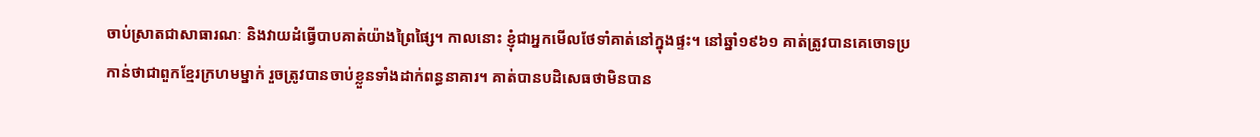ចាប់ស្រាតជាសាធារណៈ និងវាយដំធ្វើបាបគាត់យ៉ាងព្រៃផ្សៃ។ កាលនោះ ខ្ញុំជាអ្នកមើលថែទាំគាត់នៅក្នុងផ្ទះ។ នៅឆ្នាំ១៩៦១ គាត់ត្រូវបានគេចោទប្រកាន់ថាជាពួកខ្មែរក្រហមម្នាក់ រួចត្រូវបានចាប់ខ្លួនទាំងដាក់ពន្ធនាគារ។ គាត់បានបដិសេធថាមិនបាន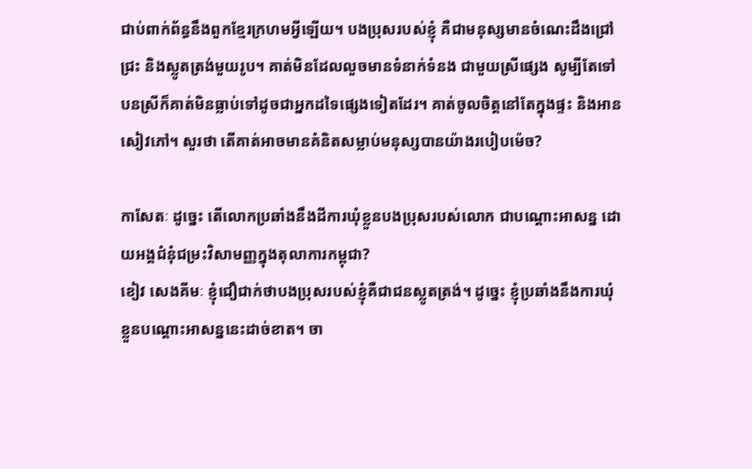ជាប់ពាក់ព័ន្ធនឹងពួកខ្មែរក្រហមអ្វីឡើយ។ បងប្រុសរបស់ខ្ញុំ គឺជាមនុស្សមានចំណេះដឹងជ្រៅជ្រះ និងស្លូតត្រង់មួយរូប។ គាត់មិនដែលលួចមានទំនាក់ទំនង ជាមួយស្រីផ្សេង សូម្បីតែទៅបនស្រីក៏គាត់មិនធ្លាប់ទៅដូចជាអ្នកដទៃផ្សេងទៀតដែរ។ គាត់ចូលចិត្តនៅតែក្នុងផ្ទះ និងអានសៀវភៅ។ សួរថា តើគាត់អាចមានគំនិតសម្លាប់មនុស្សបានយ៉ាងរបៀបម៉េច?

កាសែតៈ ដូច្នេះ តើលោកប្រឆាំងនឹងដីការឃុំខ្លួនបងបុ្រសរបស់លោក ជាបណ្តោះអាសន្ន ដោយអង្គជំនុំជម្រះវិសាមញ្ញក្នុងតុលាការកម្ពុជា?
ខៀវ សេងគីមៈ ខ្ញុំជឿជាក់ថាបងប្រុសរបស់ខ្ញុំគឺជាជនស្លូតត្រង់។ ដូច្នេះ ខ្ញុំប្រឆាំងនឹងការឃុំខ្លួនបណ្តោះអាសន្ននេះដាច់ខាត។ ចា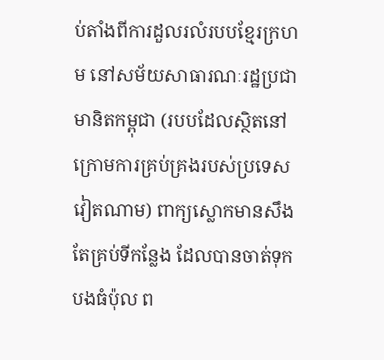ប់តាំងពីការដួលរលំរបបខ្មែរក្រហម នៅសម័យសាធារណៈរដ្ឋប្រជាមានិតកម្ពុជា (របបដែលស្ថិតនៅក្រោមការគ្រប់គ្រងរបស់ប្រទេសវៀតណាម) ពាក្យស្លោកមានសឹងតែគ្រប់ទីកន្លែង ដែលបានចាត់ទុក បងធំប៉ុល ព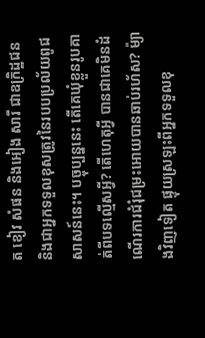ត ខៀវ សំផន និងអៀង សារី ជាឧក្រិដ្ឋជន និងជាអ្នកទទួលខុសត្រូវនៃរបបប្រល័យពូជសាសន៍នេះ។ បច្ចុប្បន្ននេះ តើគេឃុំខ្លួនរូបគាត់ពីបទល្មើសអ្វី? តើហេតុអ្វី បានជាគេមិនដំណើរការជំរុំជម្រះអោយបានឆាប់រហ័ស? ម៉្យាងវិញទៀត ផ្ទុយស្រឡះពីអ្នកទទួលខុ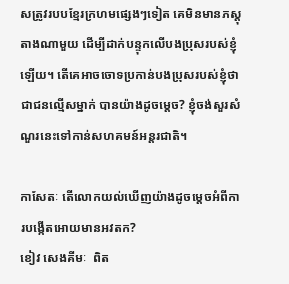សត្រូវរបបខ្មែរក្រហមផ្សេងៗទៀត គេមិនមានភស្តុតាងណាមួយ ដើម្បីដាក់បន្ទុកលើបងប្រុសរបស់ខ្ញុំឡើយ។ តើគេអាចចោទប្រកាន់បងប្រុសរបស់ខ្ញុំថាជាជនល្មើសម្នាក់ បានយ៉ាងដូចម្តេច? ខ្ញុំចង់សួរសំណួរនេះទៅកាន់សហគមន៍អន្តរជាតិ។

កាសែតៈ តើលោកយល់ឃើញយ៉ាងដូចម្តេចអំពីការបង្កើតអោយមានអវតក?
ខៀវ សេងគីមៈ  ពិត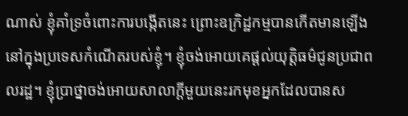ណាស់ ខ្ញុំគាំទ្រចំពោះការបង្កើតនេះ ព្រោះឧក្រិដ្ឋកម្មបានកើតមានឡើងនៅក្នុងប្រទេសកំណើតរបស់ខ្ញុំ។ ខ្ញុំចង់អោយគេផ្តល់យុត្តិធម៌ជូនប្រជាពលរដ្ឋ។ ខ្ញុំប្រាថ្នាចង់អោយសាលាក្តីមួយនេះរកមុខអ្នកដែលបានស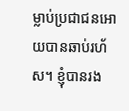ម្លាប់ប្រជាជនអោយបានឆាប់រហ័ស។ ខ្ញុំបានរង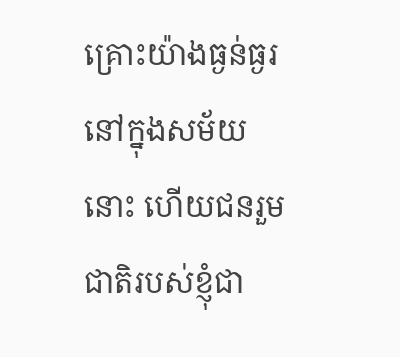គ្រោះយ៉ាងធ្ងន់ធ្ងរ នៅក្នុងសម័យនោះ ហើយជនរួមជាតិរបស់ខ្ញុំជា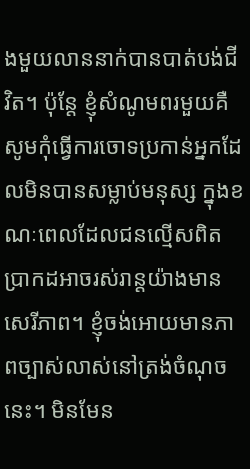ងមួយលាននាក់បានបាត់បង់ជីវិត។ ប៉ុន្តែ ខ្ញុំសំណូមពរមួយគឺ សូមកុំធ្វើការចោទប្រកាន់អ្នកដែលមិនបានសម្លាប់មនុស្ស ក្នុងខណៈពេលដែលជនល្មើសពិតប្រាកដអាចរស់រាន្តយ៉ាងមានសេរីភាព។ ខ្ញុំចង់អោយមានភាពច្បាស់លាស់នៅត្រង់ចំណុចនេះ។ មិនមែន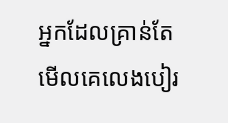អ្នកដែលគ្រាន់តែមើលគេលេងបៀរ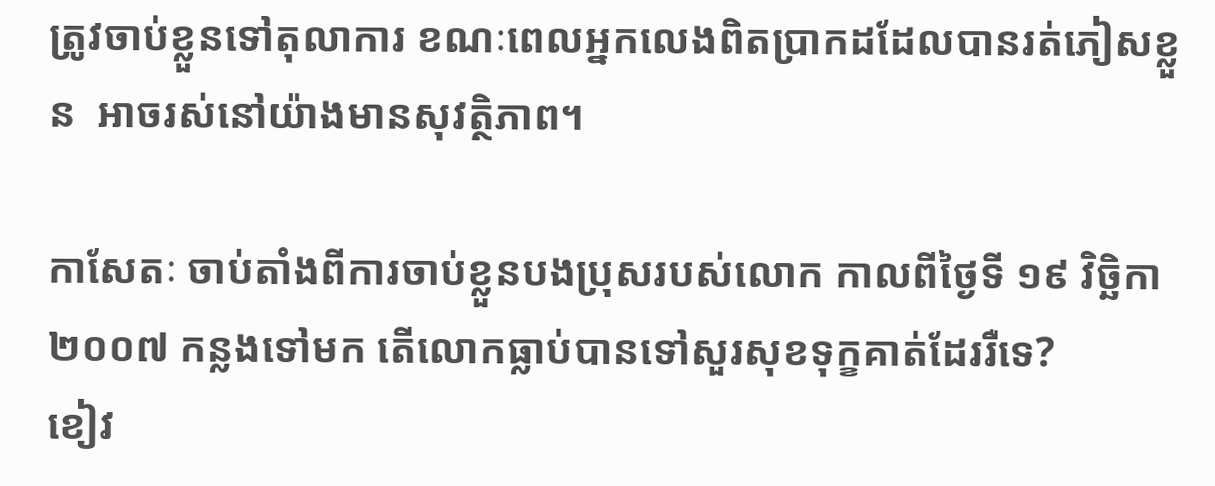ត្រូវចាប់ខ្លួនទៅតុលាការ ខណៈពេលអ្នកលេងពិតប្រាកដដែលបានរត់ភៀសខ្លួន  អាចរស់នៅយ៉ាងមានសុវត្ថិភាព។

កាសែតៈ ចាប់តាំងពីការចាប់ខ្លួនបងប្រុសរបស់លោក កាលពីថ្ងៃទី ១៩ វិច្ឆិកា ២០០៧ កន្លងទៅមក តើលោកធ្លាប់បានទៅសួរសុខទុក្ខគាត់ដែររឺទេ?
ខៀវ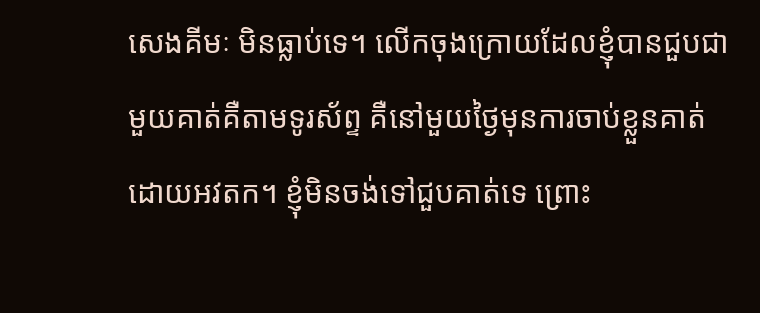សេងគីមៈ មិនធ្លាប់ទេ។ លើកចុងក្រោយដែលខ្ញុំបានជួបជាមួយគាត់គឺតាមទូរស័ព្ទ គឺនៅមួយថ្ងៃមុនការចាប់ខ្លួនគាត់ ដោយអវតក។ ខ្ញុំមិនចង់ទៅជួបគាត់ទេ ព្រោះ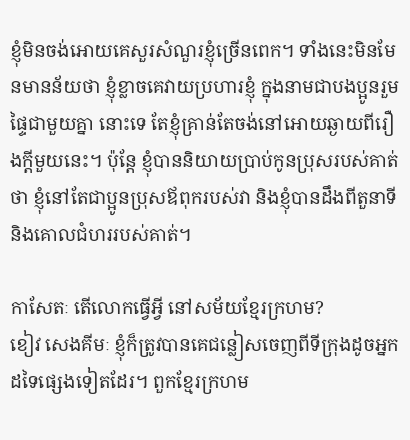ខ្ញុំមិនចង់អោយគេសួរសំណួរខ្ញុំច្រើនពេក។ ទាំងនេះមិនមែនមានន័យថា ខ្ញុំខ្លាចគេវាយប្រហារខ្ញុំ ក្នុងនាមជាបងប្អូនរួមផ្ទៃជាមួយគ្នា នោះទេ តែខ្ញុំគ្រាន់តែចង់នៅអោយឆ្ងាយពីរឿងក្តីមួយនេះ។ ប៉ុន្តែ ខ្ញុំបាននិយាយប្រាប់កូនប្រុសរបស់គាត់ថា ខ្ញុំនៅតែជាប្អូនប្រុសឪពុករបស់វា និងខ្ញុំបានដឹងពីតួនាទី និងគោលជំហររបស់គាត់។

កាសែតៈ តើលោកធ្វើអ្វី នៅសម័យខ្មែរក្រហម?
ខៀវ សេងគីមៈ ខ្ញុំក៏ត្រូវបានគេជន្លៀសចេញពីទីក្រុងដូចអ្នកដទៃផ្សេងទៀតដែរ។ ពួកខ្មែរក្រហម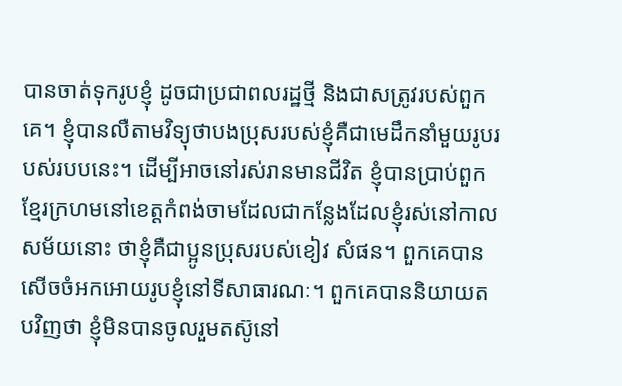បានចាត់ទុករូបខ្ញុំ ដូចជាប្រជាពលរដ្ឋថ្មី និងជាសត្រូវរបស់ពួកគេ។ ខ្ញុំបានលឺតាមវិទ្យុថាបងប្រុសរបស់ខ្ញុំគឺជាមេដឹកនាំមួយរូបរបស់របបនេះ។ ដើម្បីអាចនៅរស់រានមានជីវិត ខ្ញុំបានប្រាប់ពួកខ្មែរក្រហមនៅខេត្តកំពង់ចាមដែលជាកន្លែងដែលខ្ញុំរស់នៅកាលសម័យនោះ ថាខ្ញុំគឺជាប្អូនប្រុសរបស់ខៀវ សំផន។ ពួកគេបានសើចចំអកអោយរូបខ្ញុំនៅទីសាធារណៈ។ ពួកគេបាននិយាយតបវិញថា ខ្ញុំមិនបានចូលរួមតស៊ូនៅ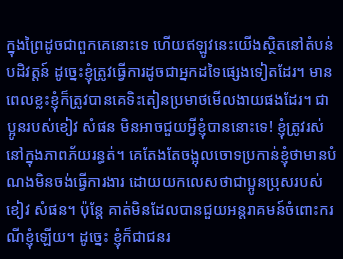ក្នុងព្រៃដូចជាពួកគេនោះទេ ហើយឥឡូវនេះយើងស្ថិតនៅតំបន់បដិវត្តន៍ ដូច្នេះខ្ញុំត្រូវធ្វើការដូចជាអ្នកដទៃផ្សេងទៀតដែរ។ មានពេលខ្លះខ្ញុំក៏ត្រូវបានគេទិះតៀនប្រមាថមើលងាយផងដែរ។ ជាប្អូនរបស់ខៀវ សំផន មិនអាចជួយអ្វីខ្ញុំបាននោះទេ! ខ្ញុំត្រូវរស់នៅក្នុងភាពភ័យរន្ធត់។ គេតែងតែចង្អុលចោទប្រកាន់ខ្ញុំថាមានបំណងមិនចង់ធ្វើការងារ ដោយយកលេសថាជាប្អូនប្រុសរបស់ខៀវ សំផន។ ប៉ុន្តែ គាត់មិនដែលបានជួយអន្តរាគមន៍ចំពោះករណីខ្ញុំឡើយ។ ដូច្នេះ ខ្ញុំក៏ជាជនរ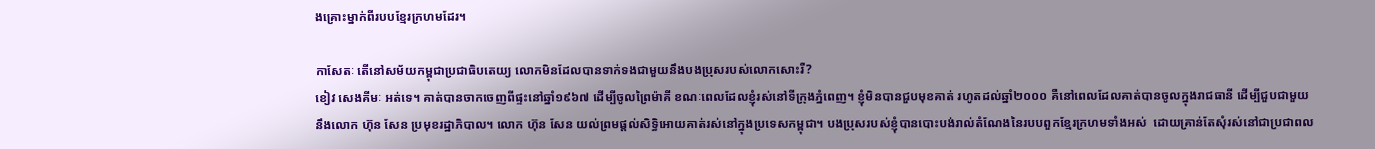ងគ្រោះម្នាក់ពីរបបខ្មែរក្រហមដែរ។

កាសែតៈ តើនៅសម័យកម្ពុជាប្រជាធិបតេយ្យ លោកមិនដែលបានទាក់ទងជាមួយនឹងបងប្រុសរបស់លោកសោះរឺ?
ខៀវ សេងគីមៈ អត់ទេ។ គាត់បានចាកចេញពីផ្ទះនៅឆ្នាំ១៩៦៧ ដើម្បីចូលព្រៃម៉ាគី ខណៈពេលដែលខ្ញុំរស់នៅទីក្រុងភ្នំពេញ។ ខ្ញុំមិនបានជួបមុខគាត់ រហូតដល់ឆ្នាំ២០០០ គឺនៅពេលដែលគាត់បានចូលក្នុងរាជធានី ដើម្បីជួបជាមួយនឹងលោក ហ៊ុន សែន ប្រមុខរដ្ឋាភិបាល។ លោក ហ៊ុន សែន យល់ព្រមផ្តល់សិទ្ធិអោយគាត់រស់នៅក្នុងប្រទេសកម្ពុជា។ បងប្រុសរបស់ខ្ញុំបានបោះបង់រាល់តំណែងនៃរបបពួកខ្មែរក្រហមទាំងអស់  ដោយគ្រាន់តែសុំរស់នៅជាប្រជាពល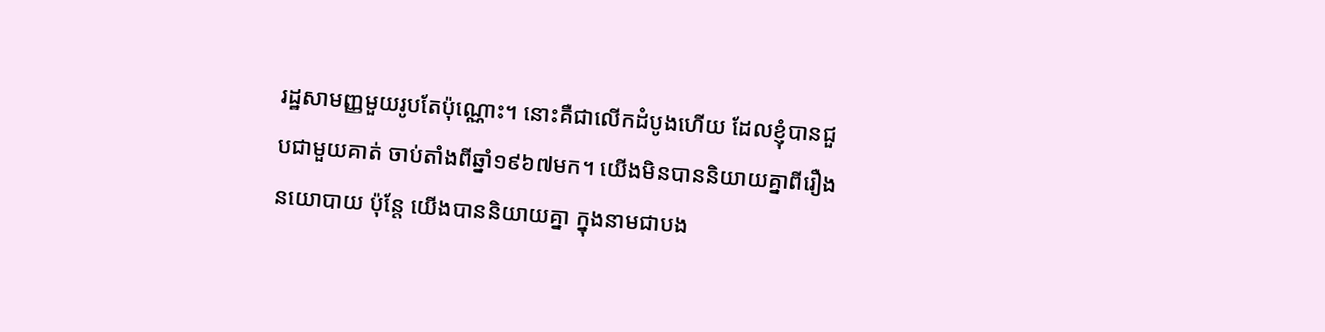រដ្ឋសាមញ្ញមួយរូបតែប៉ុណ្ណោះ។ នោះគឺជាលើកដំបូងហើយ ដែលខ្ញុំបានជួបជាមួយគាត់ ចាប់តាំងពីឆ្នាំ១៩៦៧មក។ យើងមិនបាននិយាយគ្នាពីរឿងនយោបាយ ប៉ុន្តែ យើងបាននិយាយគ្នា ក្នុងនាមជាបង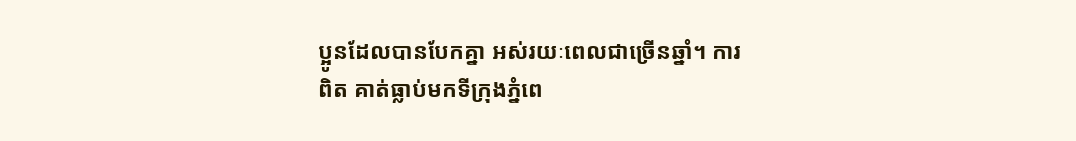ប្អូនដែលបានបែកគ្នា អស់រយៈពេលជាច្រើនឆ្នាំ។ ការពិត គាត់ធ្លាប់មកទីក្រុងភ្នំពេ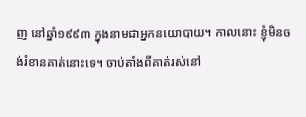ញ នៅឆ្នាំ១៩៩៣ ក្នុងនាមជាអ្នកនយោបាយ។ កាលនោះ ខ្ញុំមិនចង់រំខានគាត់នោះទេ។ ចាប់តាំងពីគាត់រស់នៅ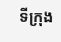ទីក្រុង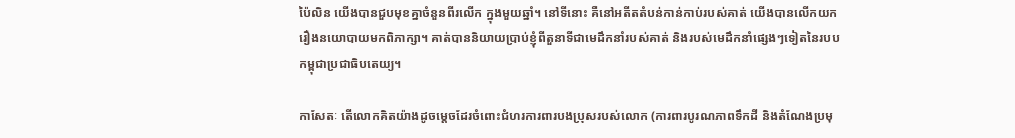ប៉ៃលិន យើងបានជួបមុខគ្នាចំនួនពីរលើក ក្នុងមួយឆ្នាំ។ នៅទីនោះ គឺនៅអតីតតំបន់កាន់កាប់របស់គាត់ យើងបានលើកយករឿងនយោបាយមកពិភាក្សា។ គាត់បាននិយាយប្រាប់ខ្ញុំពីតួនាទីជាមេដឹកនាំរបស់គាត់ និងរបស់មេដឹកនាំផ្សេងៗទៀតនៃរបបកម្ពុជាប្រជាធិបតេយ្យ។

កាសែតៈ តើលោកគិតយ៉ាងដូចម្តេចដែរចំពោះជំហរការពារបងប្រុសរបស់លោក (ការពារបូរណភាពទឹកដី និងតំណែងប្រមុ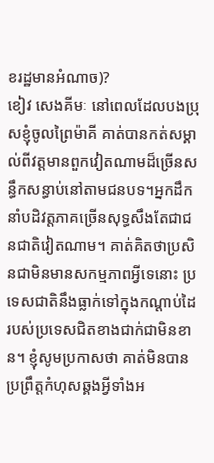ខរដ្ឋមានអំណាច)?
ខៀវ សេងគីមៈ នៅពេលដែលបងប្រុសខ្ញុំចូលព្រៃម៉ាគី គាត់បានកត់សម្គាល់ពីវត្តមានពួកវៀតណាមដ៏ច្រើនសន្ធឹកសន្ធាប់នៅតាមជនបទ។អ្នកដឹកនាំបដិវត្តភាគច្រើនសុទ្ធសឹងតែជាជនជាតិវៀតណាម។ គាត់គិតថាប្រសិនជាមិនមានសកម្មភាពអ្វីទេនោះ ប្រទេសជាតិនឹងធ្លាក់ទៅក្នុងកណ្តាប់ដៃរបស់ប្រទេសជិតខាងជាក់ជាមិនខាន។ ខ្ញុំសូមប្រកាសថា គាត់មិនបានប្រព្រឹត្តកំហុសឆ្គងអ្វីទាំងអ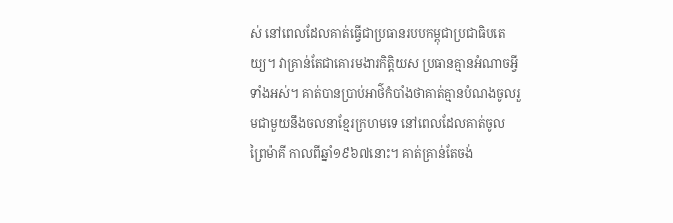ស់ នៅពេលដែលគាត់ធ្វើជាប្រធានរបបកម្ពុជាប្រជាធិបតេយ្យ។ វាគ្រាន់តែជាគោរមងារកិត្តិយស ប្រធានគ្មានអំណាចអ្វីទាំងអស់។ គាត់បានប្រាប់អាថ៌កំបាំងថាគាត់គ្មានបំណងចូលរួមជាមួយនឹងចលនាខ្មែរក្រហមទេ នៅពេលដែលគាត់ចូលព្រៃម៉ាគី កាលពីឆ្នាំ១៩៦៧នោះ។ គាត់គ្រាន់តែចង់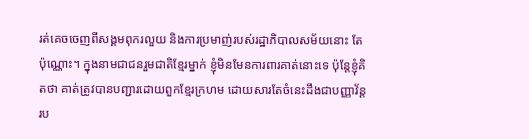រត់គេចចេញពីសង្គមពុករលួយ និងការប្រមាញ់របស់រដ្ឋាភិបាលសម័យនោះ តែប៉ុណ្ណោះ។ ក្នុងនាមជាជនរួមជាតិខ្មែរម្នាក់ ខ្ញុំមិនមែនការពារគាត់នោះទេ ប៉ុន្តែខ្ញុំគិតថា គាត់ត្រូវបានបញ្ជារដោយពួកខ្មែរក្រហម ដោយសារតែចំនេះដឹងជាបញ្ញាវ័ន្តរប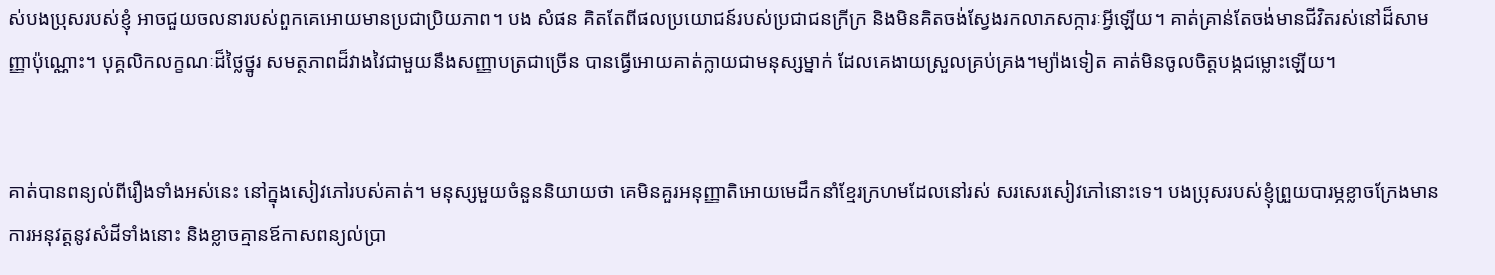ស់បងប្រុសរបស់ខ្ញុំ អាចជួយចលនារបស់ពួកគេអោយមានប្រជាប្រិយភាព។ បង សំផន គិតតែពីផលប្រយោជន៍របស់ប្រជាជនក្រីក្រ និងមិនគិតចង់ស្វែងរកលាភសក្ការៈអ្វីឡើយ។ គាត់គ្រាន់តែចង់មានជីវិតរស់នៅដ៏សាមញ្ញាប៉ុណ្ណោះ។ បុគ្គលិកលក្ខណៈដ៏ថ្លៃថ្នូរ សមត្ថភាពដ៏វាងវៃជាមួយនឹងសញ្ញាបត្រជាច្រើន បានធ្វើអោយគាត់ក្លាយជាមនុស្សម្នាក់ ដែលគេងាយស្រួលគ្រប់គ្រង។ម្យ៉ាងទៀត គាត់មិនចូលចិត្តបង្កជម្លោះឡើយ។


គាត់បានពន្យល់ពីរឿងទាំងអស់នេះ នៅក្នុងសៀវភៅរបស់គាត់។ មនុស្សមួយចំនួននិយាយថា គេមិនគួរអនុញ្ញាតិអោយមេដឹកនាំខ្មែរក្រហមដែលនៅរស់ សរសេរសៀវភៅនោះទេ។ បងប្រុសរបស់ខ្ញុំព្រួយបារម្ភខ្លាចក្រែងមានការអនុវត្តនូវសំដីទាំងនោះ និងខ្លាចគ្មានឪកាសពន្យល់ប្រា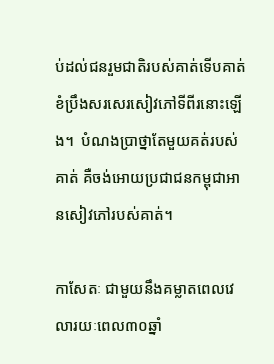ប់ដល់ជនរួមជាតិរបស់គាត់ទើបគាត់ខំប្រឹងសរសេរសៀវភៅទីពីរនោះឡើង។  បំណងប្រាថ្នាតែមួយគត់របស់គាត់ គឺចង់អោយប្រជាជនកម្ពុជាអានសៀវភៅរបស់គាត់។

កាសែតៈ ជាមួយនឹងគម្លាតពេលវេលារយៈពេល៣០ឆ្នាំ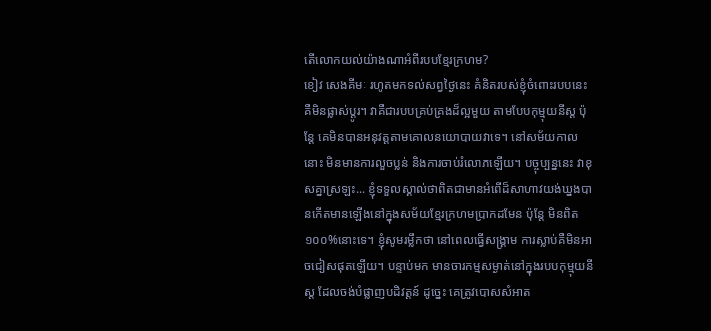តើលោកយល់យ៉ាងណាអំពីរបបខ្មែរក្រហម?
ខៀវ សេងគីមៈ រហូតមកទល់សព្វថ្ងៃនេះ គំនិតរបស់ខ្ញុំចំពោះរបបនេះគឺមិនផ្លាស់ប្តូរ។ វាគឺជារបបគ្រប់គ្រងដ៏ល្អមួយ តាមបែបកុម្មុយនីស្ត ប៉ុន្តែ គេមិនបានអនុវត្តតាមគោលនយោបាយវាទេ។ នៅសម័យកាលនោះ មិនមានការលួចប្លន់ និងការចាប់រំលោភឡើយ។ បច្ចុប្បន្ននេះ វាខុសគ្នាស្រឡះ... ខ្ញុំទទួលស្គាល់ថាពិតជាមានអំពើដ៏សាហាវយង់ឃ្នងបានកើតមានឡើងនៅក្នុងសម័យខ្មែរក្រហមប្រាកដមែន ប៉ុន្តែ មិនពិត១០០%នោះទេ។ ខ្ញុំសូមរម្លឹកថា នៅពេលធ្វើសង្រ្គាម ការស្លាប់គឺមិនអាចជៀសផុតឡើយ។ បន្ទាប់មក មានចារកម្មសម្ងាត់នៅក្នុងរបបកុម្មុយនីស្ត ដែលចង់បំផ្លាញបដិវត្តន៍ ដូច្នេះ គេត្រូវបោសសំអាត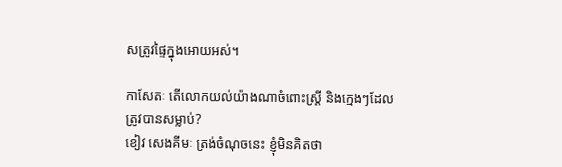សត្រូវផ្ទៃក្នុងអោយអស់។

កាសែតៈ តើលោកយល់យ៉ាងណាចំពោះស្រ្តី និងក្មេងៗដែលត្រូវបានសម្លាប់?
ខៀវ សេងគីមៈ ត្រង់ចំណុចនេះ ខ្ញុំមិនគិតថា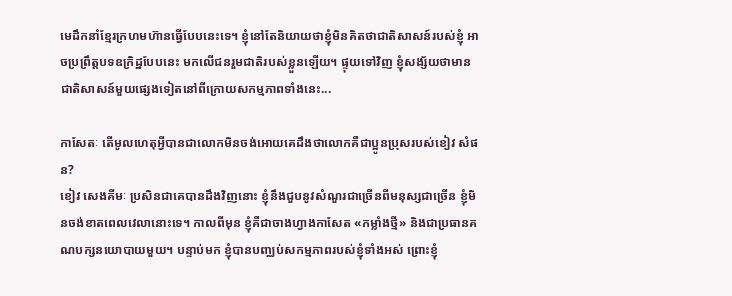មេដឹកនាំខ្មែរក្រហមហ៊ានធ្វើបែបនេះទេ។ ខ្ញុំនៅតែនិយាយថាខ្ញុំមិនគិតថាជាតិសាសន៍របស់ខ្ញុំ អាចប្រព្រឹត្តបទឧក្រិដ្ឋបែបនេះ មកលើជនរួមជាតិរបស់ខ្លួនឡើយ។ ផ្ទុយទៅវិញ ខ្ញុំសង្ស័យថាមានជាតិសាសន៍មួយផ្សេងទៀតនៅពីក្រោយសកម្មភាពទាំងនេះ...

កាសែតៈ តើមូលហេតុអ្វីបានជាលោកមិនចង់អោយគេដឹងថាលោកគឺជាប្អូនប្រុសរបស់ខៀវ សំផន?
ខៀវ សេងគីមៈ ប្រសិនជាគេបានដឹងវិញនោះ ខ្ញុំនឹងជួបនូវសំណួរជាច្រើនពីមនុស្សជាច្រើន ខ្ញុំមិនចង់ខាតពេលវេលានោះទេ។ កាលពីមុន ខ្ញុំគឺជាចាងហ្វាងកាសែត «កម្លាំងថ្មី» និងជាប្រធានគណបក្សនយោបាយមួយ។ បន្ទាប់មក ខ្ញុំបានបញ្ឈប់សកម្មភាពរបស់ខ្ញុំទាំងអស់ ព្រោះខ្ញុំ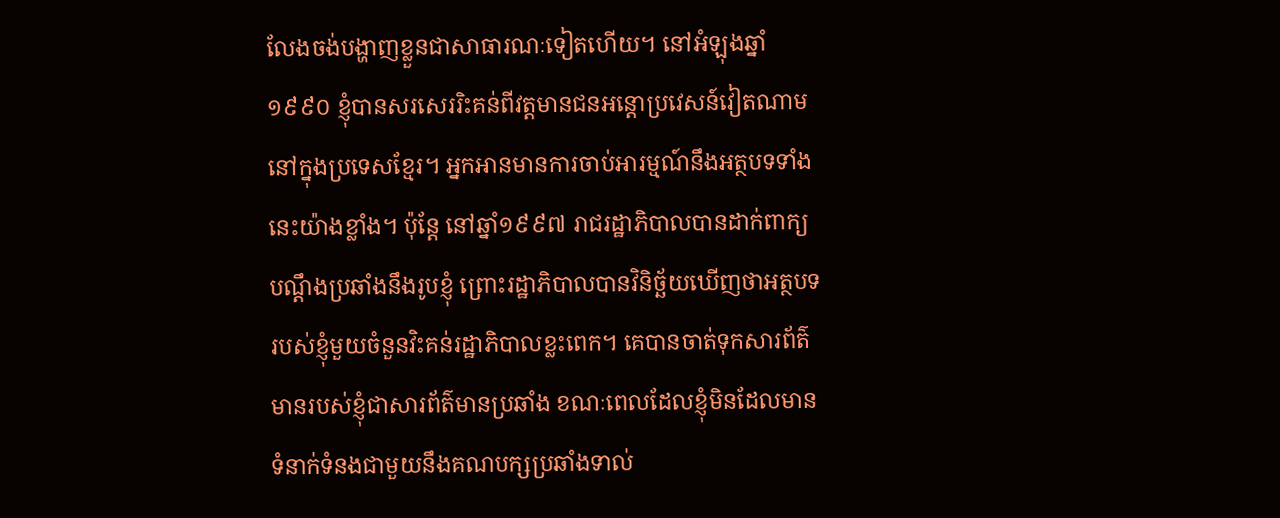លែងចង់បង្ហាញខ្លួនជាសាធារណៈទៀតហើយ។ នៅអំឡុងឆ្នាំ១៩៩០ ខ្ញុំបានសរសេររិះគន់ពីវត្តមានជនអន្តោប្រវេសន៍វៀតណាមនៅក្នុងប្រទេសខ្មែរ។ អ្នកអានមានការចាប់អារម្មណ៍នឹងអត្ថបទទាំងនេះយ៉ាងខ្លាំង។ ប៉ុន្តែ នៅឆ្នាំ១៩៩៧ រាជរដ្ឋាភិបាលបានដាក់ពាក្យបណ្តឹងប្រឆាំងនឹងរូបខ្ញុំ ព្រោះរដ្ឋាភិបាលបានវិនិច្ឆ័យឃើញថាអត្ថបទរបស់ខ្ញុំមួយចំនួនវិះគន់រដ្ឋាភិបាលខ្លះពេក។ គេបានចាត់ទុកសារព័ត៌មានរបស់ខ្ញុំជាសារព័ត៌មានប្រឆាំង ខណៈពេលដែលខ្ញុំមិនដែលមានទំនាក់ទំនងជាមួយនឹងគណបក្សប្រឆាំងទាល់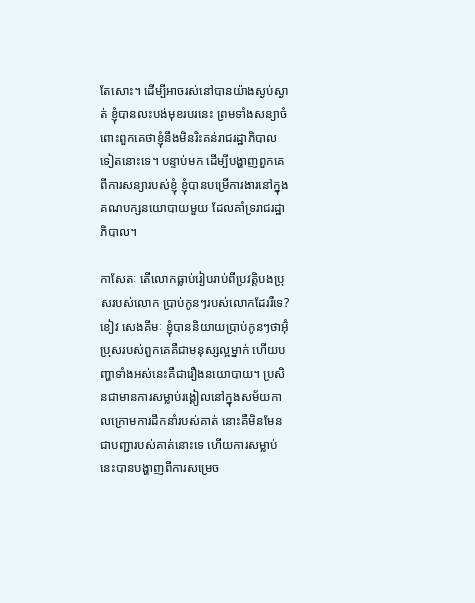តែសោះ។ ដើម្បីអាចរស់នៅបានយ៉ាងស្ងប់ស្ងាត់ ខ្ញុំបានលះបង់មុខរបរនេះ ព្រមទាំងសន្យាចំពោះពួកគេថាខ្ញុំនឹងមិនរិះគន់រាជរដ្ឋាភិបាលទៀតនោះទេ។ បន្ទាប់មក ដើម្បីបង្ហាញពួកគេពីការសន្យារបស់ខ្ញុំ ខ្ញុំបានបម្រើការងារនៅក្នុងគណបក្សនយោបាយមួយ ដែលគាំទ្ររាជរដ្ឋាភិបាល។

កាសែតៈ តើលោកធ្លាប់រៀបរាប់ពីប្រវត្តិបងប្រុសរបស់លោក ប្រាប់កូនៗរបស់លោកដែររឺទេ?
ខៀវ សេងគីមៈ ខ្ញុំបាននិយាយប្រាប់កូនៗថាអ៊ុំប្រុសរបស់ពួកគេគឺជាមនុស្សល្អម្នាក់ ហើយបញ្ហាទាំងអស់នេះគឺជារឿងនយោបាយ។ ប្រសិនជាមានការសម្លាប់រង្គៀលនៅក្នុងសម័យកាលក្រោមការដឹកនាំរបស់គាត់ នោះគឺមិនមែនជាបញ្ជារបស់គាត់នោះទេ ហើយការសម្លាប់នេះបានបង្ហាញពីការសម្រេច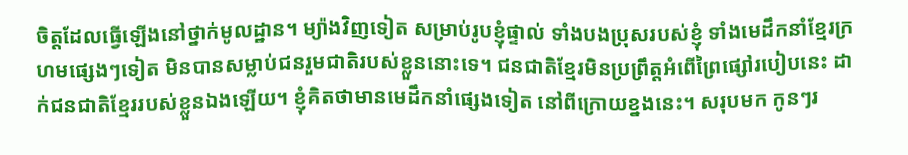ចិត្តដែលធ្វើឡើងនៅថ្នាក់មូលដ្ឋាន។ ម្យ៉ាងវិញទៀត សម្រាប់រូបខ្ញុំផ្ទាល់ ទាំងបងប្រុសរបស់ខ្ញុំ ទាំងមេដឹកនាំខ្មែរក្រហមផ្សេងៗទៀត មិនបានសម្លាប់ជនរួមជាតិរបស់ខ្លួននោះទេ។ ជនជាតិខ្មែរមិនប្រព្រឹត្តអំពើព្រៃផ្សៅរបៀបនេះ ដាក់ជនជាតិខ្មែររបស់ខ្លួនឯងឡើយ។ ខ្ញុំគិតថាមានមេដឹកនាំផ្សេងទៀត នៅពីក្រោយខ្នងនេះ។ សរុបមក កូនៗរ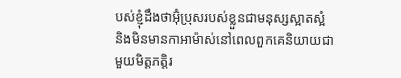បស់ខ្ញុំដឹងថាអ៊ុំប្រុសរបស់ខ្លួនជាមនុស្សស្អាតស្អំ និងមិនមានកាអាម៉ាស់នៅពេលពួកគេនិយាយជាមួយមិត្តភត្តិរ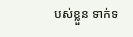បស់ខ្លួន ទាក់ទ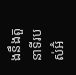ងនឹងតួនាទីរបស់អ៊ំ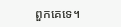ពួកគេទេ។